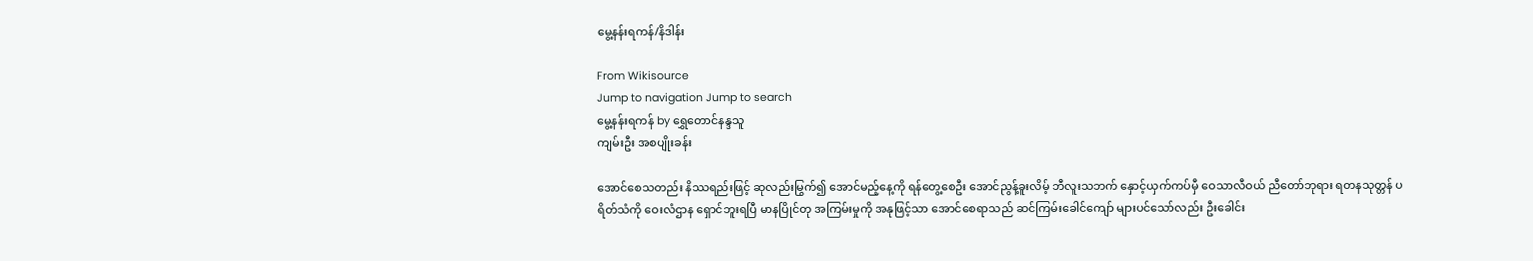မွေ့နန်းရကန်/နိဒါန်း

From Wikisource
Jump to navigation Jump to search
မွေ့နန်းရကန် by ရွှေတောင်နန္ဒသူ
ကျမ်းဦး အစပျိုးခန်း

အောင်စေသတည်း နိဿရည်းဖြင့် ဆုလည်းမြွက်၍ အောင်မည့်နေ့ကို ရန်တွေ့စေဦး အောင်ညွန့်ခူးလိမ့် ဘီလူးသဘက် နှောင့်ယှက်ကပ်မှီ ဝေသာလီဝယ် ညီတော်ဘုရား ရတနသုတ္တန် ပရိတ်သံကို ဝေးလံဌာန ရှောင်ဘူးရပြီ မာနပြိုင်တု အကြမ်းမှုကို အနုဖြင့်သာ အောင်စေရာသည် ဆင်ကြမ်းခေါင်ကျော် များပင်သော်လည်း ဦးခေါင်း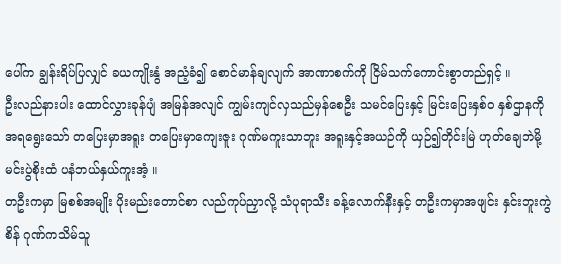ပေါ်က ချွန်းရိပ်ပြလျှင် ခယကျိုးနွံ အညံ့ခံ၍ စောင်မာန်ချလျက် အာဏာစက်ကို ငြိမ်သက်ကောင်းစွာတည်ရှင့် ။
ဦးလည်နားပါး ထောင်လွှားခုန်ပျံ အမြန်အလျင် ကျွမ်းကျင်လှသည်မှန်စေဦး သမင်ပြေးနှင့် မြင်းပြေးနှစ်ဝ နှစ်ဌာနကို အရရွေးသော် တပြေးမှာအရူး တပြေးမှာကျေးဇူး ဂုဏ်မကူးသာဘူး အရူးနှင့်အယဉ်ကို ယှဉ်၍တိုင်းမြဲ ဟုတ်ချေဘဲမို့ မင်းပွဲစိုးထံ ပနံဘယ်နှယ်ကူးအံ့ ။
တဦးကမှာ မြစစ်အမျိုး ပိုးမည်းတောင်စာ လည်ကုပ်ညှာလို့ သံပုရာသီး ခန့်လောက်နီးနှင့် တဦးကမှာအဖျင်း နှင်းဘူးကွဲစိန် ဂုဏ်ကသိမ်သူ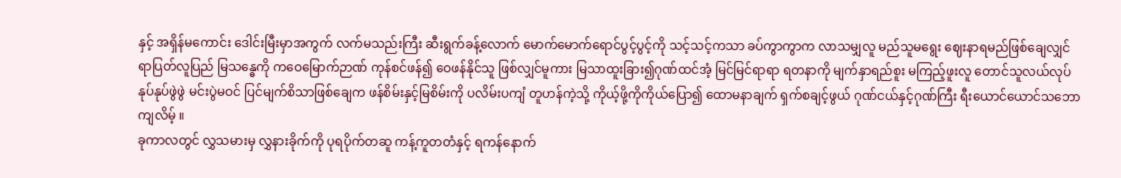နှင့် အရှိန်မကောင်း ဒေါင်းမြီးမှာအကွက် လက်မသည်းကြီး ဆီးရွက်ခန့်လောက် မောက်မောက်ရောင်ပွင့်ပွင့်ကို သင့်သင့်ကသာ ခပ်ကွာကွာက လာသမျှလူ မည်သူမရွေး ဈေးနာရမည်ဖြစ်ချေလျှင် ရာပြတ်လူပြည် မြသန္ဓေကို ကဝေမြောက်ဉာဏ် ကုန်စင်ဖန်၍ ဝေဖန်နိုင်သူ ဖြစ်လျှင်မူကား မြသာထူးခြား၍ဂုဏ်ထင်အံ့ မြင်မြင်ရာရာ ရတနာကို မျက်နှာရည်စူး မကြည့်ဖူးလူ တောင်သူလယ်လုပ် နုပ်နုပ်ဖွဲဖွဲ မင်းပွဲမဝင် ပြင်မျက်စိသာဖြစ်ချေက ဖန်စိမ်းနှင့်မြစိမ်းကို ပလိမ်းပကျံ တူဟန်ကဲ့သို့ ကိုယ့်ဖို့ကိုကိုယ်ပြော၍ ထောမနာချက် ရှက်စချင့်ဖွယ် ဂုဏ်ငယ်နှင့်ဂုဏ်ကြီး ရီးယောင်ယောင်သဘောကျလိမ့် ။
ခုကာလတွင် လွှသမားမှ လွှနားခိုက်ကို ပုရပိုက်တဆူ ကန့်ကူတတံနှင့် ရကန်နောက်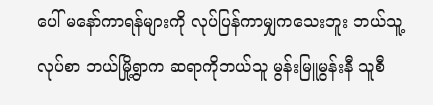ပေါ် မနော်ကာရန်များကို လုပ်ပြန်ကာမျှကသေးဘူး ဘယ်သူ့လုပ်စာ ဘယ်မြို့ရွာက ဆရာကိုဘယ်သူ မွန်းမြူမွန်းနီ သူစီ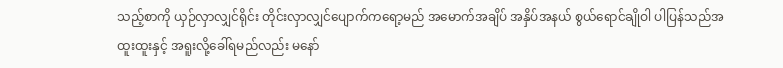သည့်စာကို ယှဉ်လှာလျှင်ရိုင်း တိုင်းလှာလျှင်ပျောက်ကရော့မည် အမောက်အချိပ် အနှိပ်အနယ် စွယ်ရောင်ချိုဝါ ပါပြန်သည်အထူးထူးနှင့် အရူးလို့ခေါ်ရမည်လည်း မနော်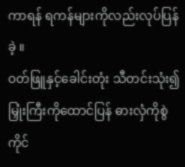ကာရန် ရကန်များကိုလည်းလုပ်ပြန်ခဲ့ ။
ဝတ်ဖြူနှင့်ခေါင်းတုံး သီတင်းသုံး၍ မြှုံးကြီးကိုထောင်ပြန် ဓားလှံကိုစွဲကိုင်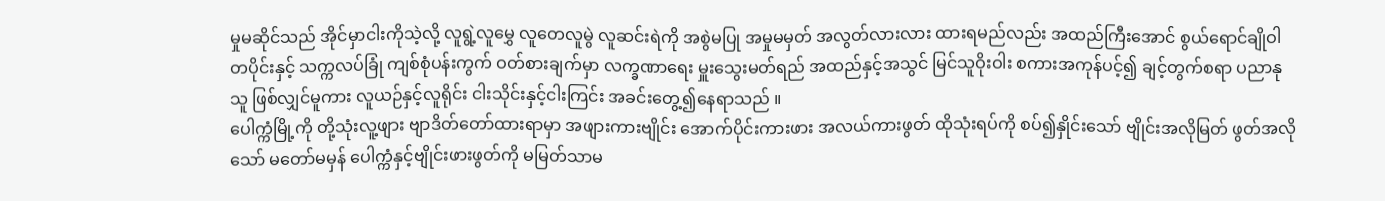မှုမဆိုင်သည် အိုင်မှာငါးကိုသဲ့လို့ လူရွဲ့လူမွှေ လူတေလူမွဲ လူဆင်းရဲကို အစွဲမပြု အမှုမမှတ် အလွတ်လားလား ထားရမည်လည်း အထည်ကြီးအောင် စွယ်ရောင်ချိုဝါတပိုင်းနှင့် သက္ကလပ်ခြုံ ကျစ်စုံပန်းကွက် ဝတ်စားချက်မှာ လက္ခဏာရေး မှူးသွေးမတ်ရည် အထည်နှင့်အသွင် မြင်သူဝိုးဝါး စကားအကုန်ပင့်၍ ချင့်တွက်စရာ ပညာနုသူ ဖြစ်လျှင်မူကား လူယဉ်နှင့်လူရိုင်း ငါးသိုင်းနှင့်ငါးကြင်း အခင်းတွေ့၍နေရာသည် ။
ပေါက္ကံမြို့ကို တို့သုံးလူ့ဖျား ဗျာဒိတ်တော်ထားရာမှာ အဖျားကားဗျိုင်း အောက်ပိုင်းကားဖား အလယ်ကားဖွတ် ထိုသုံးရပ်ကို စပ်၍နှိုင်းသော် ဗျိုင်းအလိုမြတ် ဖွတ်အလိုသော် မတော်မမှန် ပေါက္ကံနှင့်ဗျိုင်းဖားဖွတ်ကို မမြတ်သာမ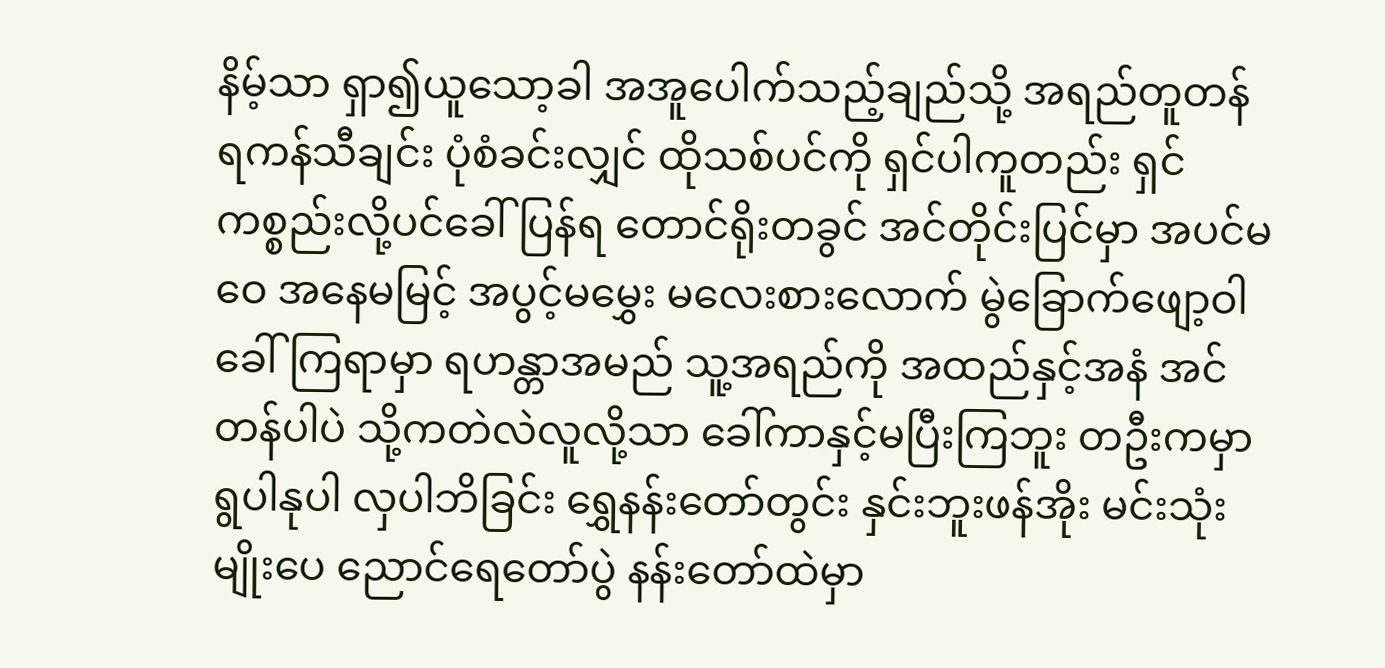နိမ့်သာ ရှာ၍ယူသော့ခါ အအူပေါက်သည့်ချည်သို့ အရည်တူတန် ရကန်သီချင်း ပုံစံခင်းလျှင် ထိုသစ်ပင်ကို ရှင်ပါကူတည်း ရှင်ကစ္စည်းလို့ပင်ခေါ်ပြန်ရ တောင်ရိုးတခွင် အင်တိုင်းပြင်မှာ အပင်မဝေ အနေမမြင့် အပွင့်မမွှေး မလေးစားလောက် မွဲခြောက်ဖျော့ဝါ ခေါ်ကြရာမှာ ရဟန္တာအမည် သူ့အရည်ကို အထည်နှင့်အနံ အင်တန်ပါပဲ သို့ကတဲလဲလူလို့သာ ခေါ်ကာနှင့်မပြီးကြဘူး တဦးကမှာ ရွပါနုပါ လှပါဘိခြင်း ရွှေနန်းတော်တွင်း နှင်းဘူးဖန်အိုး မင်းသုံးမျိုးပေ ညောင်ရေတော်ပွဲ နန်းတော်ထဲမှာ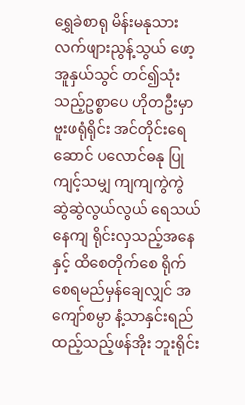ရွှေခဲစာရု မိန်းမနုသား လက်ဖျားညွန့်သွယ် ဖော့အူနှယ်သွင် တင်၍သုံးသည့်ဥစ္စာပေ ဟိုတဦးမှာ ဗူးဖရုံရိုင်း အင်တိုင်းရေဆောင် ပလောင်ဓနု ပြုကျင့်သမျှ ကျကျကွဲကွဲ ဆွဲဆွဲလွယ်လွယ် ရေသယ်နေကျ ရိုင်းလှသည့်အနေနှင့် ထိစေတိုက်စေ ရိုက်စေရမည်မှန်ချေလျှင် အကျော်စမ္ပာ နံ့သာနှင်းရည် ထည့်သည့်ဖန်အိုး ဘူးရိုင်း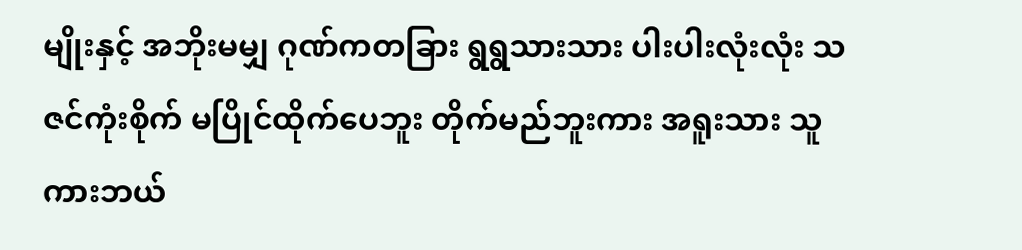မျိုးနှင့် အဘိုးမမျှ ဂုဏ်ကတခြား ရွရွသားသား ပါးပါးလုံးလုံး သဇင်ကုံးစိုက် မပြိုင်ထိုက်ပေဘူး တိုက်မည်ဘူးကား အရူးသား သူကားဘယ်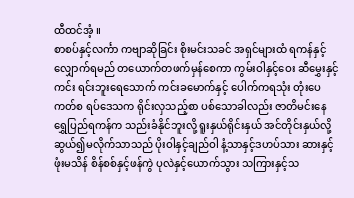ထီထင်အံ့ ။
စာစပ်နှင့်လင်္ကာ ကဗျာဆိုခြင်း စိုးမင်းသခင် အရှင်များထံ ရကန်နှင့်လျှောက်ရမည် တယောက်တဖက်မှန်စေကာ ကွမ်းဝါနှင့်ဝေး ဆီမွှေးနှင့်ကင်း ရင်းဘူးရေသောက် ကင်းခမောက်နှင့် ပေါက်ကရသုံး တုံးပေကတ်စ ရပ်ဒေသက ရိုင်းလှသည့်စာ ပစ်သောခါလည်း ဇာတိမင်းနေ ရွှေပြည်ရကန်က သည်းခံနိုင်ဘူးလို့ ရူးနှယ်ရိုင်းနှယ် အင်တိုင်းနှယ်လို့ ဆွယ်၍မလိုက်သာသည် ပိုးဝါနှင့်ချည်ဝါ နံ့သာနှင့်ဒဟပ်သား ဆားနှင့်ဖုံးမသိန် စိန်စစ်နှင့်ဖန်ကွဲ ပုလဲနှင့်ယောက်သွား သကြားနှင့်သ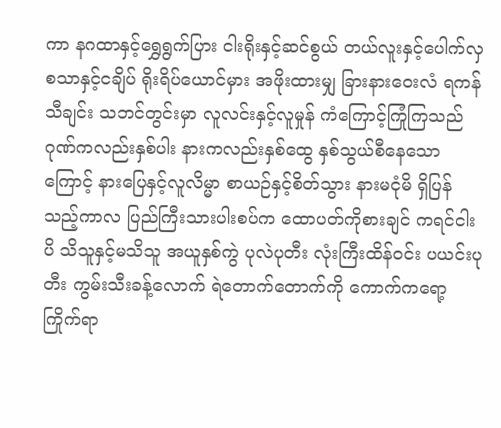ကာ နဂထာနှင့်ရွှေရွက်ပြား ငါးရိုးနှင့်ဆင်စွယ် တယ်လူးနှင့်ပေါက်လှ စသာနှင့်ငချိပ် ရိုးရိပ်ယောင်မှား အဖိုးထားမျှ ခြားနားဝေးလံ ရကန်သီချင်း သဘင်တွင်းမှာ လူလင်းနှင့်လူမှုန် ကံကြောင့်ကြုံကြသည် ဂုဏ်ကလည်းနှစ်ပါး နားကလည်းနှစ်ထွေ နှစ်သွယ်စီနေသောကြောင့် နားပြေနှင့်လူလိမ္မာ စာယဉ်နှင့်စိတ်သွား နားမငုံမိ ရှိပြန်သည့်ကာလ ပြည်ကြီးသားပါးစပ်က ထောပတ်ကိုစားချင် ကရင်ငါးပိ သိသူနှင့်မသိသူ အယူနှစ်ကွဲ ပုလဲပုတီး လုံးကြီးထိန်ဝင်း ပယင်းပုတီး ကွမ်းသီးခန့်လောက် ရဲတောက်တောက်ကို ကောက်ကရော့ကြိုက်ရာ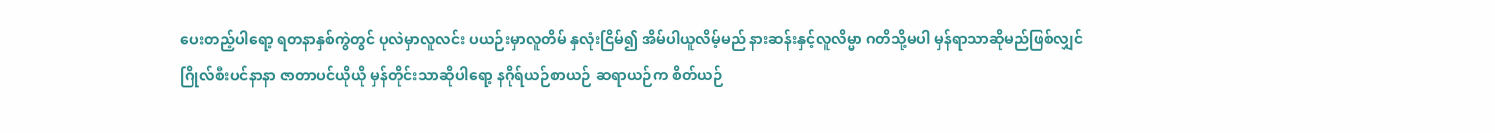ပေးတည့်ပါရော့ ရတနာနှစ်ကွဲတွင် ပုလဲမှာလူလင်း ပယဉ်းမှာလူတိမ် နှလုံးငြိမ်၍ အိမ်ပါယူလိမ့်မည် နားဆန်းနှင့်လူလိမ္မာ ဂတိသို့မပါ မှန်ရာသာဆိုမည်ဖြစ်လျှင် ဂြိုလ်စီးပင်နာနာ ဇာတာပင်ယိုယို မှန်တိုင်းသာဆိုပါရော့ နဂိုရ်ယဉ်စာယဉ် ဆရာယဉ်က စိတ်ယဉ်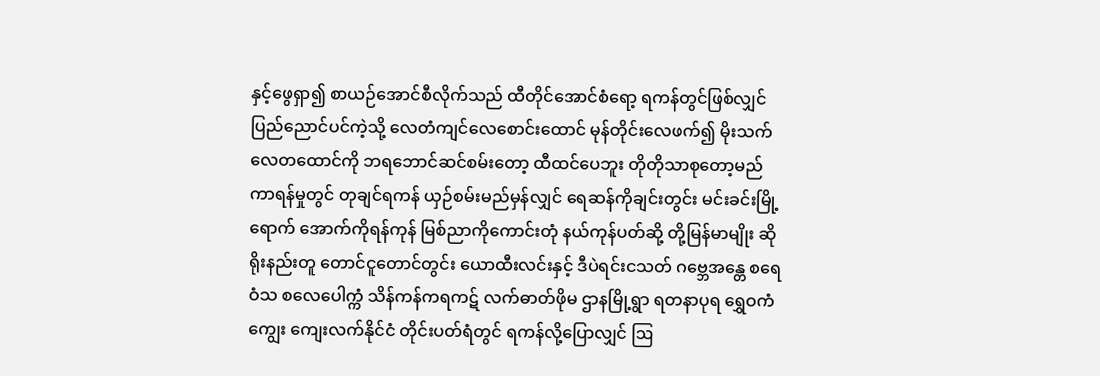နှင့်ဖွေရှာ၍ စာယဉ်အောင်စီလိုက်သည် ထီတိုင်အောင်စံရော့ ရကန်တွင်ဖြစ်လျှင် ပြည်ညောင်ပင်ကဲ့သို့ လေတံကျင်လေစောင်းထောင် မုန်တိုင်းလေဖက်၍ မိုးသက်လေတထောင်ကို ဘရဘောင်ဆင်စမ်းတော့ ထီထင်ပေဘူး တိုတိုသာစုတော့မည် ကာရန်မှုတွင် တုချင်ရကန် ယှဉ်စမ်းမည်မှန်လျှင် ရေဆန်ကိုချင်းတွင်း မင်းခင်းမြို့ရောက် အောက်ကိုရန်ကုန် မြစ်ညာကိုကောင်းတုံ နယ်ကုန်ပတ်ဆို့ တို့မြန်မာမျိုး ဆိုရိုးနည်းတူ တောင်ငူတောင်တွင်း ယောထီးလင်းနှင့် ဒီပဲရင်းငသတ် ဂဗ္ဘေအန္တေ စရေဝံသ စလေပေါက္ကံ သိန်ကန်ကရကဋ် လက်ဓာတ်ဖိုမ ဌာနမြို့ရွာ ရတနာပုရ ရွှေဝကံကျွေး ကျေးလက်နိုင်ငံ တိုင်းပတ်ရံတွင် ရကန်လို့ပြောလျှင် ဩ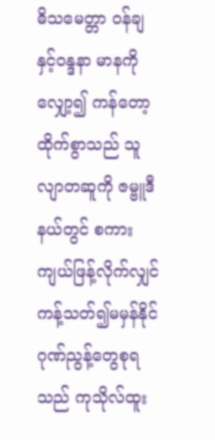ဓိသမေတ္တာ ဝန်ချနှင့်ဝန္ဒနာ မာနကိုလျှော့၍ ကန်တော့ထိုက်စွာသည် သူလျာတဆူကို ဇမ္ဗူဒီနယ်တွင် စကားကျယ်ဖြန့်လိုက်လျှင် ကန့်သတ်၍မမှန်နိုင် ဂုဏ်ညွန့်တွေစုရသည် ကုသိုလ်ထူး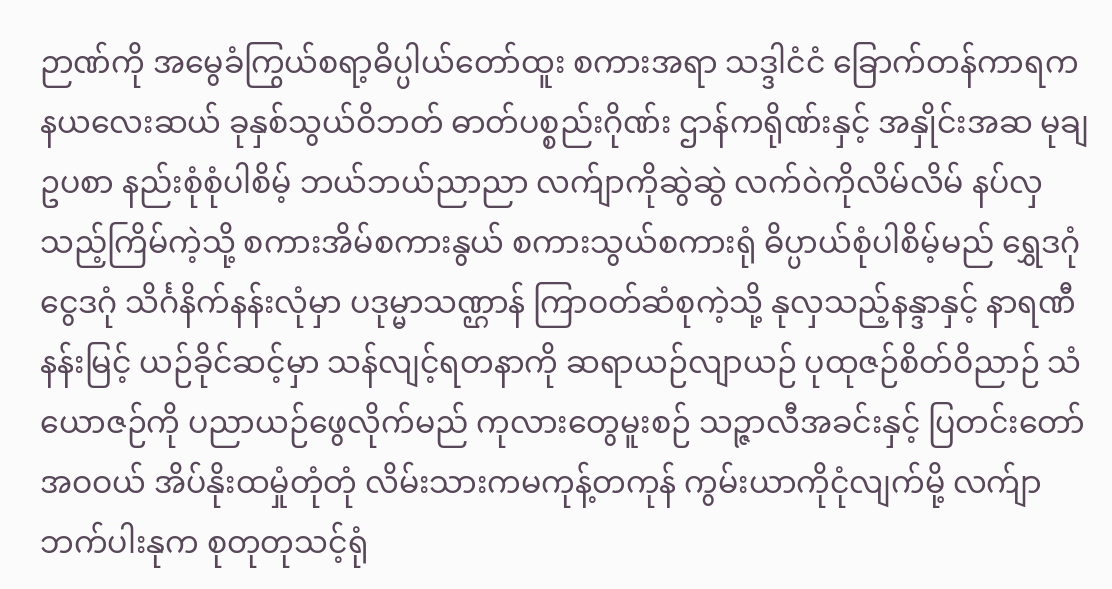ဉာဏ်ကို အမွေခံကြွယ်စရာ့ဓိပ္ပါယ်တော်ထူး စကားအရာ သဒ္ဒါငံငံ ခြောက်တန်ကာရက နယလေးဆယ် ခုနှစ်သွယ်ဝိဘတ် ဓာတ်ပစ္စည်းဂိုဏ်း ဌာန်ကရိုဏ်းနှင့် အနှိုင်းအဆ မုချဥပစာ နည်းစုံစုံပါစိမ့် ဘယ်ဘယ်ညာညာ လက်ျာကိုဆွဲဆွဲ လက်ဝဲကိုလိမ်လိမ် နပ်လှသည့်ကြိမ်ကဲ့သို့ စကားအိမ်စကားနွယ် စကားသွယ်စကားရုံ ဓိပ္ပာယ်စုံပါစိမ့်မည် ရွှေဒဂုံငွေဒဂုံ သိင်္ဂနိက်နန်းလုံမှာ ပဒုမ္မာသဏ္ဌာန် ကြာဝတ်ဆံစုကဲ့သို့ နုလှသည့်နန္ဒာနှင့် နာရဏီနန်းမြင့် ယဉ်ခိုင်ဆင့်မှာ သန်လျင့်ရတနာကို ဆရာယဉ်လျာယဉ် ပုထုဇဉ်စိတ်ဝိညာဉ် သံယောဇဉ်ကို ပညာယဉ်ဖွေလိုက်မည် ကုလားတွေမူးစဉ် သဉ္ဇာလီအခင်းနှင့် ပြတင်းတော်အဝဝယ် အိပ်နိုးထမှုံတုံတုံ လိမ်းသားကမကုန့်တကုန် ကွမ်းယာကိုငုံလျက်မို့ လက်ျာဘက်ပါးနုက စုတုတုသင့်ရုံ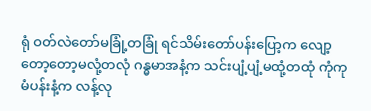ရုံ ဝတ်လဲတော်မခြုံ့တခြုံ ရင်သိမ်းတော်ပန်းပြော့က လျော့တော့တော့မလုံ့တလုံ ဂန္ဓမာအနံ့က သင်းပျံ့ပျံ့မထုံ့တထုံ ကုံကုမံပန်းနံ့က လန့်လု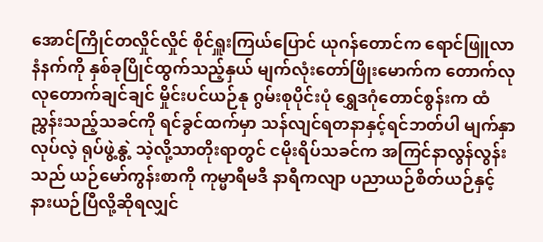အောင်ကြိုင်တလှိုင်လှိုင် စိုင်ရှူးကြယ်ပြောင် ယုဂန်တောင်က ရောင်ဖြူလာနံနက်ကို နှစ်ခုပြိုင်ထွက်သည့်နှယ် မျက်လုံးတော်ဖြိုးမောက်က တောက်လုလုတောက်ချင်ချင် မှိုင်းပင်ယဉ်နု ဂွမ်းစုပိုင်းပုံ ရွှေဒဂုံတောင်စွန်းက ထံညွှန်းသည့်သခင်ကို ရင်ခွင်ထက်မှာ သန်လျင်ရတနာနှင့်ရင်ဘတ်ပါ မျက်နှာလုပ်လဲ့ ရုပ်ဖွဲ့နွဲ့ သဲ့လို့သာတိုးရာတွင် ငမိုးရိပ်သခင်က အကြင်နာလွန်လွန်းသည် ယဉ်မော်ကွန်းစာကို ကုမ္မာရီမဒီ နာရီကလျာ ပညာယဉ်စိတ်ယဉ်နှင့် နားယဉ်ပြီလို့ဆိုရလျှင်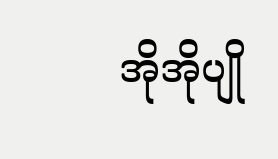အိုအိုပျို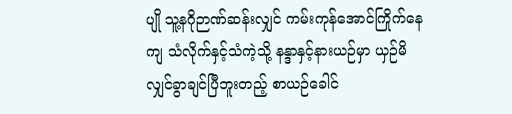ပျို သူ့နဂိုဉာဏ်ဆန်းလျှင် ကမ်းကုန်အောင်ကြိုက်နေကျ သံလိုက်နှင့်သံကဲ့သို့ နန္ဒာနှင့်နားယဉ်မှာ ယှဉ်မိလျှင်ခွာချင်ပြီဘူးတည့် စာယဉ်ခေါင်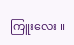ကြူးလေး ။